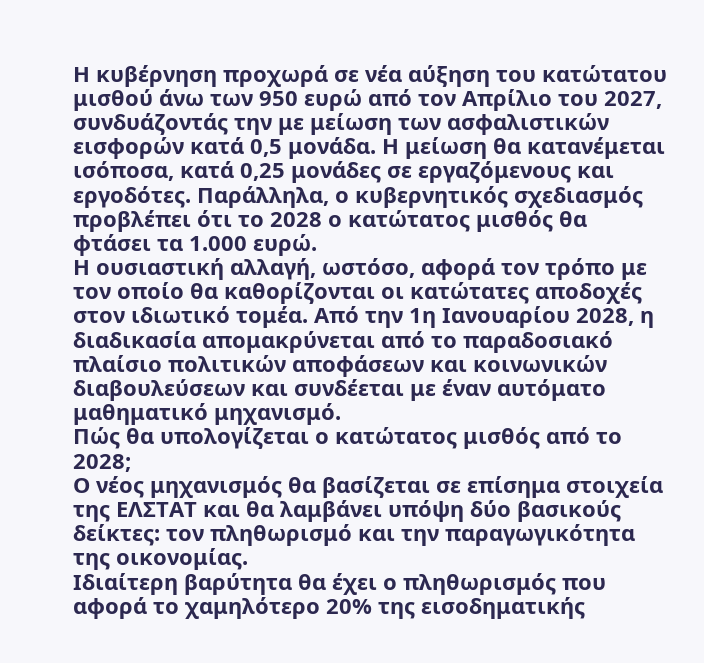Η κυβέρνηση προχωρά σε νέα αύξηση του κατώτατου μισθού άνω των 950 ευρώ από τον Απρίλιο του 2027, συνδυάζοντάς την με μείωση των ασφαλιστικών εισφορών κατά 0,5 μονάδα. Η μείωση θα κατανέμεται ισόποσα, κατά 0,25 μονάδες σε εργαζόμενους και εργοδότες. Παράλληλα, ο κυβερνητικός σχεδιασμός προβλέπει ότι το 2028 ο κατώτατος μισθός θα φτάσει τα 1.000 ευρώ.
Η ουσιαστική αλλαγή, ωστόσο, αφορά τον τρόπο με τον οποίο θα καθορίζονται οι κατώτατες αποδοχές στον ιδιωτικό τομέα. Από την 1η Ιανουαρίου 2028, η διαδικασία απομακρύνεται από το παραδοσιακό πλαίσιο πολιτικών αποφάσεων και κοινωνικών διαβουλεύσεων και συνδέεται με έναν αυτόματο μαθηματικό μηχανισμό.
Πώς θα υπολογίζεται ο κατώτατος μισθός από το 2028;
Ο νέος μηχανισμός θα βασίζεται σε επίσημα στοιχεία της ΕΛΣΤΑΤ και θα λαμβάνει υπόψη δύο βασικούς δείκτες: τον πληθωρισμό και την παραγωγικότητα της οικονομίας.
Ιδιαίτερη βαρύτητα θα έχει ο πληθωρισμός που αφορά το χαμηλότερο 20% της εισοδηματικής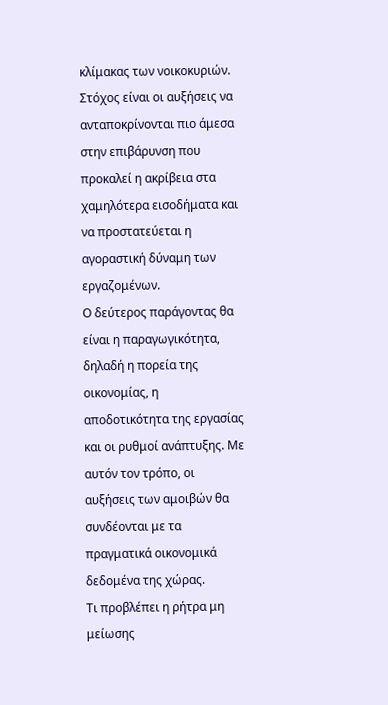κλίμακας των νοικοκυριών. Στόχος είναι οι αυξήσεις να ανταποκρίνονται πιο άμεσα στην επιβάρυνση που προκαλεί η ακρίβεια στα χαμηλότερα εισοδήματα και να προστατεύεται η αγοραστική δύναμη των εργαζομένων.
Ο δεύτερος παράγοντας θα είναι η παραγωγικότητα, δηλαδή η πορεία της οικονομίας, η αποδοτικότητα της εργασίας και οι ρυθμοί ανάπτυξης. Με αυτόν τον τρόπο, οι αυξήσεις των αμοιβών θα συνδέονται με τα πραγματικά οικονομικά δεδομένα της χώρας.
Τι προβλέπει η ρήτρα μη μείωσης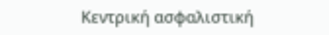Κεντρική ασφαλιστική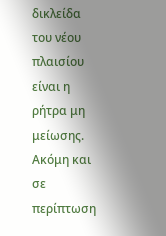δικλείδα του νέου πλαισίου είναι η ρήτρα μη μείωσης. Ακόμη και σε περίπτωση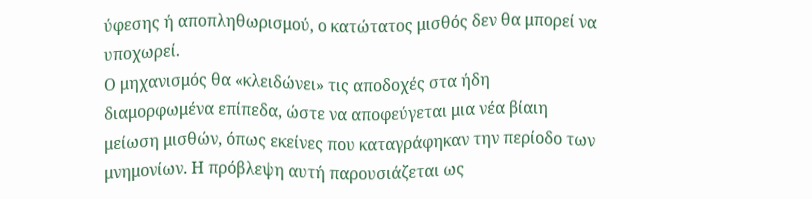ύφεσης ή αποπληθωρισμού, ο κατώτατος μισθός δεν θα μπορεί να υποχωρεί.
Ο μηχανισμός θα «κλειδώνει» τις αποδοχές στα ήδη διαμορφωμένα επίπεδα, ώστε να αποφεύγεται μια νέα βίαιη μείωση μισθών, όπως εκείνες που καταγράφηκαν την περίοδο των μνημονίων. Η πρόβλεψη αυτή παρουσιάζεται ως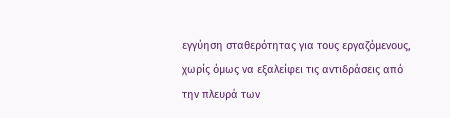εγγύηση σταθερότητας για τους εργαζόμενους, χωρίς όμως να εξαλείφει τις αντιδράσεις από την πλευρά των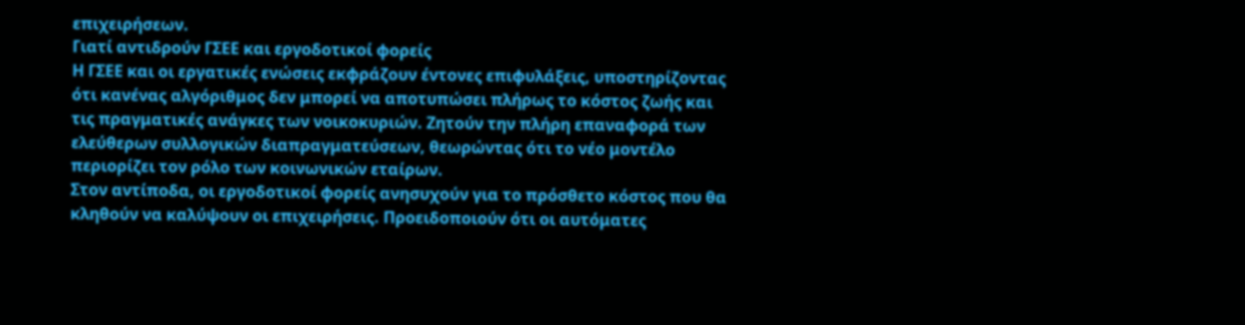επιχειρήσεων.
Γιατί αντιδρούν ΓΣΕΕ και εργοδοτικοί φορείς
Η ΓΣΕΕ και οι εργατικές ενώσεις εκφράζουν έντονες επιφυλάξεις, υποστηρίζοντας ότι κανένας αλγόριθμος δεν μπορεί να αποτυπώσει πλήρως το κόστος ζωής και τις πραγματικές ανάγκες των νοικοκυριών. Ζητούν την πλήρη επαναφορά των ελεύθερων συλλογικών διαπραγματεύσεων, θεωρώντας ότι το νέο μοντέλο περιορίζει τον ρόλο των κοινωνικών εταίρων.
Στον αντίποδα, οι εργοδοτικοί φορείς ανησυχούν για το πρόσθετο κόστος που θα κληθούν να καλύψουν οι επιχειρήσεις. Προειδοποιούν ότι οι αυτόματες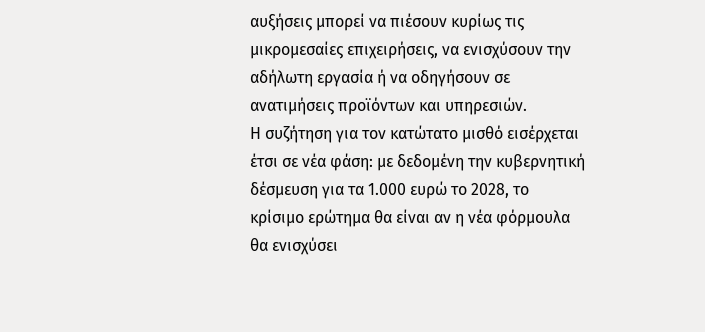αυξήσεις μπορεί να πιέσουν κυρίως τις μικρομεσαίες επιχειρήσεις, να ενισχύσουν την αδήλωτη εργασία ή να οδηγήσουν σε ανατιμήσεις προϊόντων και υπηρεσιών.
Η συζήτηση για τον κατώτατο μισθό εισέρχεται έτσι σε νέα φάση: με δεδομένη την κυβερνητική δέσμευση για τα 1.000 ευρώ το 2028, το κρίσιμο ερώτημα θα είναι αν η νέα φόρμουλα θα ενισχύσει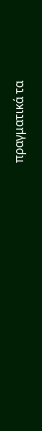πραγματικά τα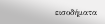εισοδήματα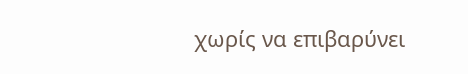χωρίς να επιβαρύνει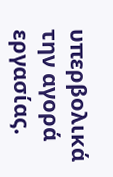υπερβολικά την αγορά εργασίας.